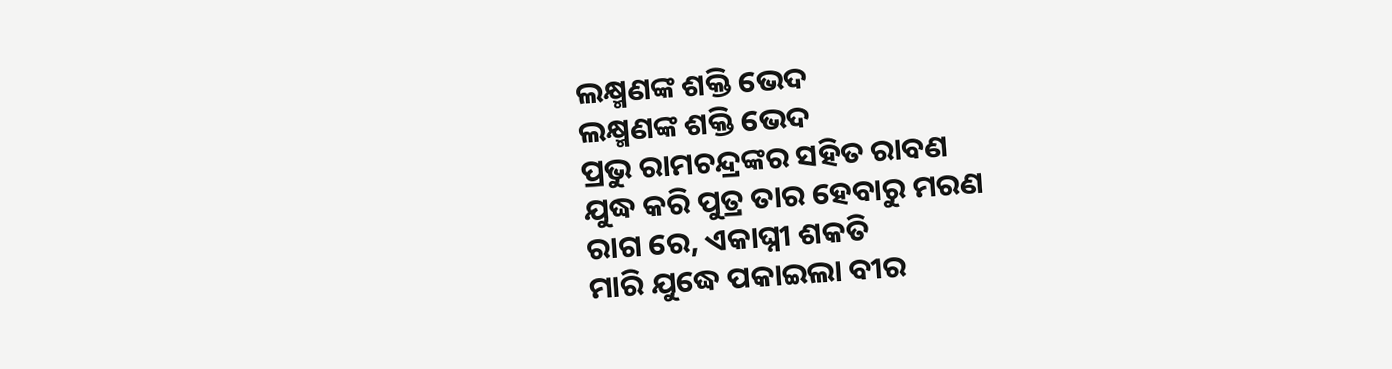ଲକ୍ଷ୍ମଣଙ୍କ ଶକ୍ତି ଭେଦ
ଲକ୍ଷ୍ମଣଙ୍କ ଶକ୍ତି ଭେଦ
ପ୍ରଭୁ ରାମଚନ୍ଦ୍ରଙ୍କର ସହିତ ରାବଣ
ଯୁଦ୍ଧ କରି ପୁତ୍ର ତାର ହେବାରୁ ମରଣ
ରାଗ ରେ, ଏକାଘ୍ନୀ ଶକତି
ମାରି ଯୁଦ୍ଧେ ପକାଇଲା ବୀର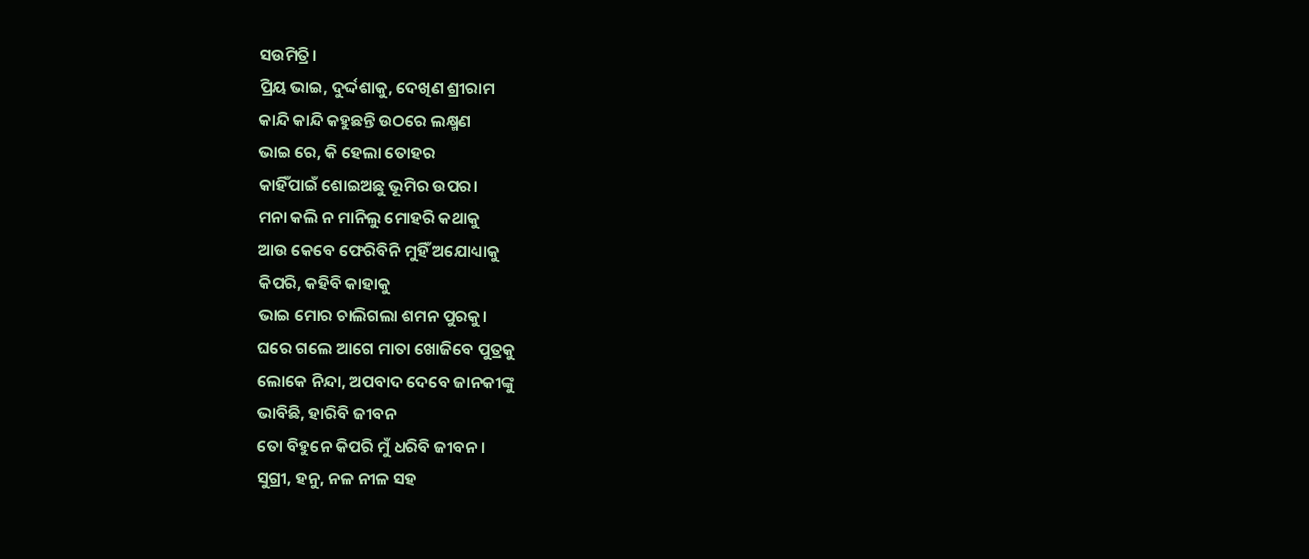ସଉମିତ୍ରି।
ପ୍ରିୟ ଭାଇ, ଦୁର୍ଦ୍ଦଶାକୁ, ଦେଖିଣ ଶ୍ରୀରାମ
କାନ୍ଦି କାନ୍ଦି କହୁଛନ୍ତି ଉଠରେ ଲକ୍ଷ୍ମଣ
ଭାଇ ରେ, କି ହେଲା ତୋହର
କାହିଁପାଇଁ ଶୋଇଅଛୁ ଭୂମିର ଉପର।
ମନା କଲି ନ ମାନିଲୁ ମୋହରି କଥାକୁ
ଆଉ କେବେ ଫେରିବିନି ମୁହିଁ ଅଯୋଧ୍ୟାକୁ
କିପରି, କହିବି କାହାକୁ
ଭାଇ ମୋର ଚାଲିଗଲା ଶମନ ପୁରକୁ।
ଘରେ ଗଲେ ଆଗେ ମାତା ଖୋଜିବେ ପୁତ୍ରକୁ
ଲୋକେ ନିନ୍ଦା, ଅପବାଦ ଦେବେ ଜାନକୀଙ୍କୁ
ଭାବିଛି, ହାରିବି ଜୀବନ
ତୋ ବିହୁନେ କିପରି ମୁଁ ଧରିବି ଜୀବନ।
ସୁଗ୍ରୀ, ହନୁ, ନଳ ନୀଳ ସହ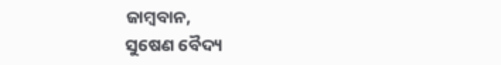ଜାମ୍ବବାନ,
ସୁଷେଣ ବୈଦ୍ୟ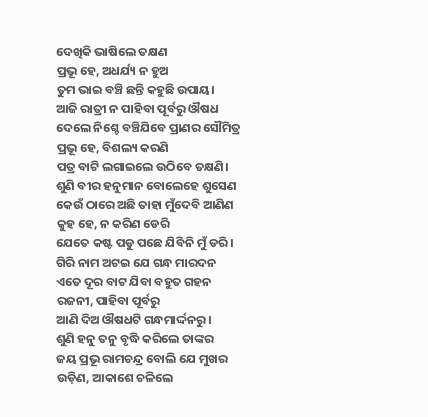ଦେଖିକି ଭାଷିଲେ ତକ୍ଷଣ
ପ୍ରଭୂ ହେ, ଅଧର୍ଯ୍ୟ ନ ହୁଅ
ତୁମ ଭାଇ ବଞ୍ଚି ଛନ୍ତି କହୁଛି ଉପାୟ।
ଆଜି ରାତ୍ରୀ ନ ପାହିବା ପୂର୍ବରୁ ଔଷଧ
ଦେଲେ ନିଶ୍ଚେ ବଞ୍ଚିଯିବେ ପ୍ରାଣର ସୌମିତ୍ର
ପ୍ରଭୂ ହେ, ବିଶଲ୍ୟ କରଣି
ପତ୍ର ବାଟି ଲଗାଇଲେ ଉଠିବେ ତକ୍ଷଣି।
ଶୁଣି ବୀର ହନୁମାନ ବୋଲେହେ ଶୁସେଣ
କେଉଁ ଠାରେ ଅଛି ତାହା ମୁଁଦେବି ଆଣିଣ
କୁହ ହେ, ନ କରିଣ ଡେରି
ଯେତେ କଷ୍ଟ ପଡୁ ପଛେ ଯିବିନି ମୁଁ ଡରି।
ଗିରି ନାମ ଅଟଇ ଯେ ଗନ୍ଧ ମାରଦନ
ଏତେ ଦୂର ବାଟ ଯିବା ବହୁତ ଗହନ
ରଜନୀ, ପାହିବା ପୂର୍ବରୁ
ଆଣି ଦିଅ ଔଷଧଟି ଗନ୍ଧମାର୍ଦ୍ଦନରୁ।
ଶୁଣି ହନୁ ତନୁ ବୃଦ୍ଧି କରିଲେ ତାଙ୍କର
ଜୟ ପ୍ରଭୂ ରାମଚନ୍ଦ୍ର ବୋଲି ଯେ ମୁଖର
ଉଡ଼ିଣ, ଆକାଶେ ଚଳିଲେ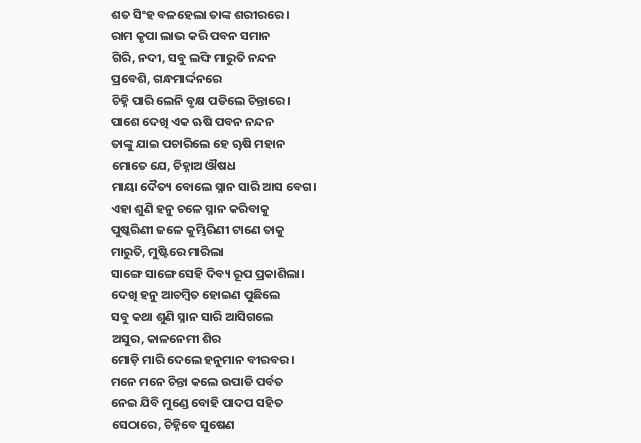ଶତ ସିଂହ ବଳହେଲା ତାଙ୍କ ଶରୀରରେ।
ରାମ କୃପା ଲାଭ କରି ପବନ ସମାନ
ଗିରି, ନଦୀ, ସବୁ ଲଙ୍ଘି ମାରୁତି ନନ୍ଦନ
ପ୍ରବେଶି, ଗନ୍ଧମାର୍ଦ୍ଦନରେ
ଚିହ୍ନି ପାରି ଲେନି ବୃକ୍ଷ ପଡିଲେ ଚିନ୍ତାରେ।
ପାଶେ ଦେଖି ଏକ ଋଷି ପବନ ନନ୍ଦନ
ତାଙ୍କୁ ଯାଇ ପଚାରିଲେ ହେ ୠଷି ମହାନ
ମୋତେ ଯେ, ଚିହ୍ନାଅ ଔଷଧ
ମାୟା ଦୈତ୍ୟ ବୋଲେ ସ୍ନାନ ସାରି ଆସ ବେଗ।
ଏହା ଶୁଣି ହନୁ ଚଳେ ସ୍ନାନ କରିବାକୁ
ପୁଷ୍କରିଣୀ ଜଳେ କୁମ୍ଭିରିଣୀ ଟାଣେ ତାକୁ
ମାରୁତି, ମୁଷ୍ଟିରେ ମାରିଲା
ସାଙ୍ଗେ ସାଙ୍ଗେ ସେହି ଦିବ୍ୟ ରୂପ ପ୍ରକାଶିଲା।
ଦେଖି ହନୁ ଆଚମ୍ବିତ ହୋଇଣ ପୁଛିଲେ
ସବୁ କଥା ଶୁଣି ସ୍ନାନ ସାରି ଆସିଗଲେ
ଅସୁର, କାଳନେମୀ ଶିର
ମୋଡ଼ି ମାରି ଦେଲେ ହନୁମାନ ବୀରବର।
ମନେ ମନେ ଚିନ୍ତା କଲେ ଉପାଡି ପର୍ବତ
ନେଇ ଯିବି ମୁଣ୍ଡେ ବୋହି ପାଦପ ସହିତ
ସେଠାରେ, ଚିହ୍ନିବେ ସୁଷେଣ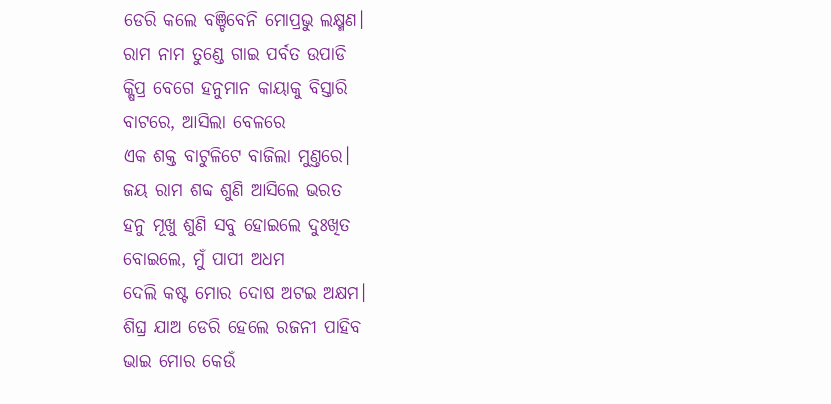ଡେରି କଲେ ବଞ୍ଚିବେନି ମୋପ୍ରଭୁ ଲକ୍ଷ୍ମଣ।
ରାମ ନାମ ତୁଣ୍ଡେ ଗାଇ ପର୍ବତ ଉପାଡି
କ୍ଷିପ୍ର ବେଗେ ହନୁମାନ କାୟାକୁ ବିସ୍ତାରି
ବାଟରେ, ଆସିଲା ବେଳରେ
ଏକ ଶକ୍ତ ବାଟୁଳିଟେ ବାଜିଲା ମୁଣ୍ତରେ।
ଜୟ ରାମ ଶବ୍ଦ ଶୁଣି ଆସିଲେ ଭରତ
ହନୁ ମୂଖୁ ଶୁଣି ସବୁ ହୋଇଲେ ଦୁଃଖିତ
ବୋଇଲେ, ମୁଁ ପାପୀ ଅଧମ
ଦେଲି କଷ୍ଟ ମୋର ଦୋଷ ଅଟଇ ଅକ୍ଷମ।
ଶିଘ୍ର ଯାଅ ଡେରି ହେଲେ ରଜନୀ ପାହିବ
ଭାଇ ମୋର କେଉଁ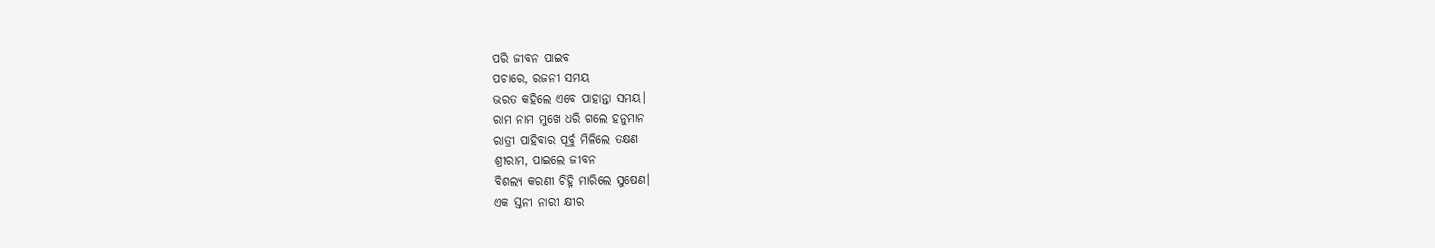ପରି ଜୀବନ ପାଇବ
ପଚାରେ, ରଜନୀ ସମୟ
ଭରତ କହିଲେ ଏବେ ପାହାନ୍ତା ସମୟ।
ରାମ ନାମ ମୁଖେ ଧରି ଗଲେ ହନୁମାନ
ରାତ୍ରୀ ପାହିବାର ପୂର୍ବୁ ମିଳିଲେ ତକ୍ଷଣ
ଶ୍ରୀରାମ, ପାଇଲେ ଜୀବନ
ବିଶଲ୍ୟ କରଣୀ ଚିହ୍ନି ମାରିଲେ ସୁଷେଣ।
ଏକ ସ୍ତନୀ ନାରୀ କ୍ଷୀର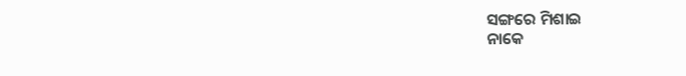ସଙ୍ଗରେ ମିଶାଇ
ନାକେ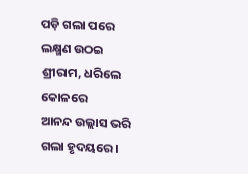ପଡ଼ି ଗଲା ପରେ ଲକ୍ଷ୍ମଣ ଉଠଇ
ଶ୍ରୀରାମ, ଧରିଲେ କୋଳରେ
ଆନନ୍ଦ ଉଲ୍ଲାସ ଭରି ଗଲା ହୃଦୟରେ।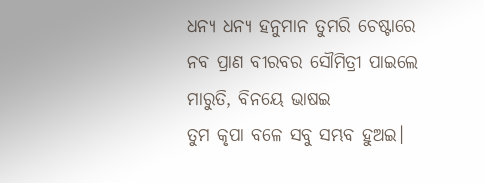ଧନ୍ୟ ଧନ୍ୟ ହନୁମାନ ତୁମରି ଚେଷ୍ଟାରେ
ନବ ପ୍ରାଣ ବୀରବର ସୌମିତ୍ରୀ ପାଇଲେ
ମାରୁତି, ବିନୟେ ଭାଷଇ
ତୁମ କୃପା ବଳେ ସବୁ ସମ୍ଭବ ହୁଅଇ।